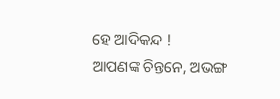ହେ ଆଦିକନ୍ଦ !
ଆପଣଙ୍କ ଚିନ୍ତନେ, ଅଭଙ୍ଗ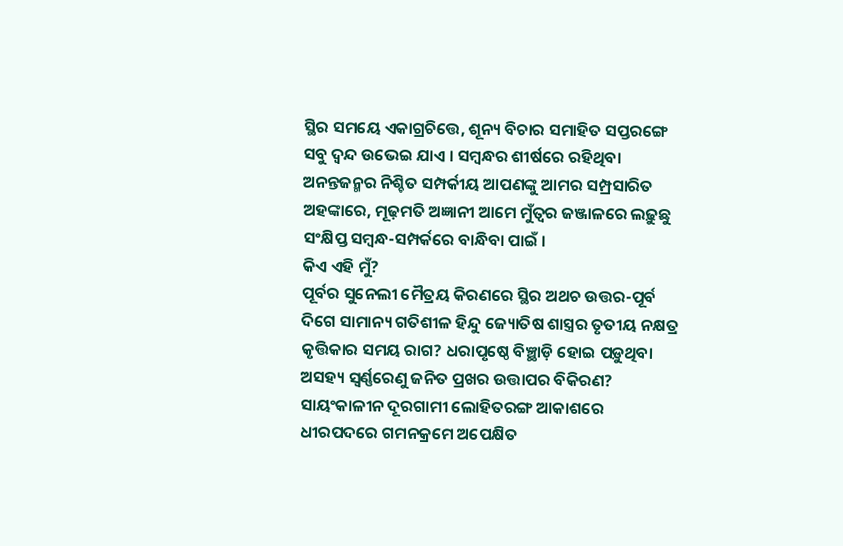ସ୍ଥିର ସମୟେ ଏକାଗ୍ରଚିତ୍ତେ, ଶୂନ୍ୟ ବିଚାର ସମାହିତ ସପ୍ତରଙ୍ଗେ ସବୁ ଦ୍ବନ୍ଦ ଉଭେଇ ଯାଏ । ସମ୍ବନ୍ଧର ଶୀର୍ଷରେ ରହିଥିବା ଅନନ୍ତଜନ୍ମର ନିଶ୍ଚିତ ସମ୍ପର୍କୀୟ ଆପଣଙ୍କୁ ଆମର ସମ୍ପ୍ରସାରିତ ଅହଙ୍କାରେ, ମୂଢ଼ମତି ଅଜ୍ଞାନୀ ଆମେ ମୁଁତ୍ବର ଜଞ୍ଜାଳରେ ଲଢ଼ୁଛୁ ସଂକ୍ଷିପ୍ତ ସମ୍ବନ୍ଧ-ସମ୍ପର୍କରେ ବାନ୍ଧିବା ପାଇଁ ।
କିଏ ଏହି ମୁଁ?
ପୂର୍ବର ସୁନେଲୀ ମୈତ୍ରୟ କିରଣରେ ସ୍ଥିର ଅଥଚ ଉତ୍ତର-ପୂର୍ବ ଦିଗେ ସାମାନ୍ୟ ଗତିଶୀଳ ହିନ୍ଦୁ ଜ୍ୟୋତିଷ ଶାସ୍ତ୍ରର ତୃତୀୟ ନକ୍ଷତ୍ର କୃତ୍ତିକାର ସମୟ ରାଗ? ଧରାପୃଷ୍ଠେ ବିଞ୍ଛାଡ଼ି ହୋଇ ପଡ଼ୁଥିବା ଅସହ୍ୟ ସ୍ବର୍ଣ୍ଣରେଣୁ ଜନିତ ପ୍ରଖର ଉତ୍ତାପର ବିକିରଣ? ସାୟଂକାଳୀନ ଦୂରଗାମୀ ଲୋହିତରଙ୍ଗ ଆକାଶରେ ଧୀରପଦରେ ଗମନକ୍ରମେ ଅପେକ୍ଷିତ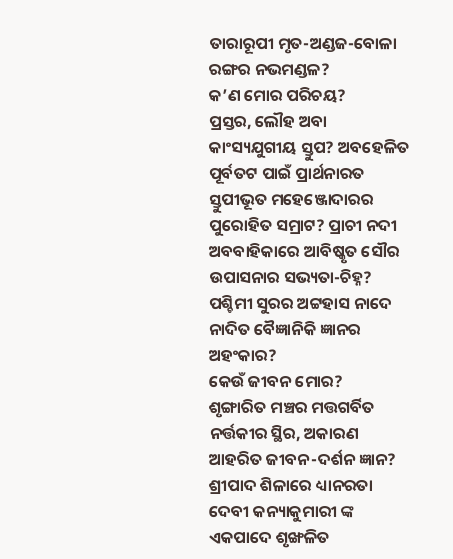ତାରାରୂପୀ ମୃତ-ଅଣ୍ଡଜ-ବୋଳା ରଙ୍ଗର ନଭମଣ୍ଡଳ?
କ’ଣ ମୋର ପରିଚୟ?
ପ୍ରସ୍ତର, ଲୌହ ଅବା କାଂସ୍ୟଯୁଗୀୟ ସ୍ତୁପ? ଅବହେଳିତ ପୂର୍ବତଟ ପାଇଁ ପ୍ରାର୍ଥନାରତ ସ୍ତୁପୀଭୂତ ମହେଞ୍ଜୋଦାରର ପୁରୋହିତ ସମ୍ରାଟ? ପ୍ରାଚୀ ନଦୀ ଅବବାହିକାରେ ଆବିଷ୍କୃତ ସୌର ଉପାସନାର ସଭ୍ୟତା-ଚିହ୍ନ? ପଶ୍ଚିମୀ ସୁରର ଅଟ୍ଟହାସ ନାଦେ ନାଦିତ ବୈଜ୍ଞାନିକି ଜ୍ଞାନର ଅହଂକାର?
କେଉଁ ଜୀବନ ମୋର?
ଶୃଙ୍ଗାରିତ ମଞ୍ଚର ମତ୍ତଗର୍ବିତ ନର୍ତ୍ତକୀର ସ୍ଥିର, ଅକାରଣ ଆହରିତ ଜୀବନ-ଦର୍ଶନ ଜ୍ଞାନ? ଶ୍ରୀପାଦ ଶିଳାରେ ଧ୍ୟାନରତା ଦେବୀ କନ୍ୟାକୁମାରୀ ଙ୍କ ଏକପାଦେ ଶୃଙ୍ଖଳିତ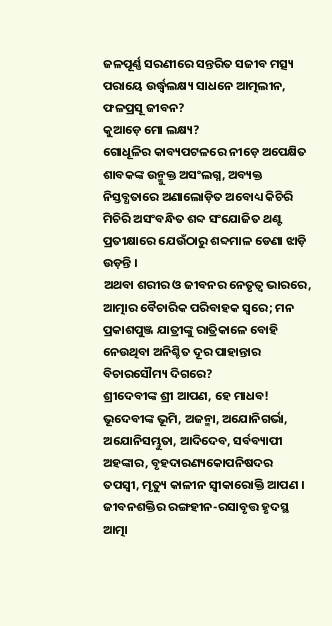ଜଳପୂର୍ଣ୍ଣ ସରଣୀରେ ସନ୍ତରିତ ସଜୀବ ମତ୍ସ୍ୟ ପରାୟେ ଉର୍ଦ୍ଧ୍ଵଲକ୍ଷ୍ୟ ସାଧନେ ଆତ୍ମଲୀନ, ଫଳପ୍ରସୂ ଜୀବନ?
କୁଆଡ଼େ ମୋ ଲକ୍ଷ୍ୟ?
ଗୋଧୂଳିର କାବ୍ୟପଟଳରେ ନୀଡ଼େ ଅପେକ୍ଷିତ ଶାବକଙ୍କ ଉନ୍ମୁକ୍ତ ଅସଂଲଗ୍ନ, ଅବ୍ୟକ୍ତ ନିସ୍ତବ୍ଧତାରେ ଅଣାଲୋଡ଼ିତ ଅବୋଧ୍ୟ କିଚିରି ମିଚିରି ଅସଂବନ୍ଧିତ ଶବ୍ଦ ସଂଯୋଜିତ ଥଣ୍ଟ ପ୍ରତୀକ୍ଷାରେ ଯେଉଁଠାରୁ ଶବ୍ଦମାଳ ଡେଣା ଝାଡ଼ି ଉଡ଼ନ୍ତି ।
ଅଥବା ଶରୀର ଓ ଜୀବନର ନେତୃତ୍ବ ଭାରରେ, ଆତ୍ମାର ବୈଚାରିକ ପରିବାହକ ସ୍ବରେ; ମନ ପ୍ରକାଶପୁଞ୍ଜ ଯାତ୍ରୀଙ୍କୁ ରାତ୍ରିକାଳେ ବୋହି ନେଉଥିବା ଅନିଶ୍ଚିତ ଦୂର ପାହାନ୍ତାର ବିଚାରସୌମ୍ୟ ଦିଗରେ?
ଶ୍ରୀଦେବୀଙ୍କ ଶ୍ରୀ ଆପଣ, ହେ ମାଧବ!
ଭୂଦେବୀଙ୍କ ଭୂମି, ଅଜନ୍ମା, ଅଯୋନିଗର୍ଭା, ଅଯୋନିସମ୍ଭୁତା, ଆଦିଦେବ, ସର୍ବବ୍ୟାପୀ ଅହଙ୍କାର, ବୃହଦାରଣ୍ୟକୋପନିଷଦର ତପସ୍ବୀ, ମୃତ୍ୟୁ କାଳୀନ ସ୍ବୀକାରୋକ୍ତି ଆପଣ । ଜୀବନଶକ୍ତିର ରଙ୍ଗହୀନ-ରସାବୃତ୍ତ ହୃଦସ୍ଥ ଆତ୍ମା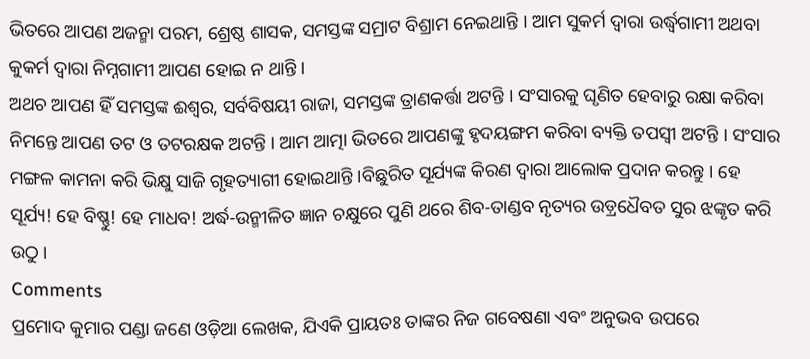ଭିତରେ ଆପଣ ଅଜନ୍ମା ପରମ, ଶ୍ରେଷ୍ଠ ଶାସକ, ସମସ୍ତଙ୍କ ସମ୍ରାଟ ବିଶ୍ରାମ ନେଇଥାନ୍ତି । ଆମ ସୁକର୍ମ ଦ୍ବାରା ଉର୍ଦ୍ଧ୍ବଗାମୀ ଅଥବା କୁକର୍ମ ଦ୍ବାରା ନିମ୍ନଗାମୀ ଆପଣ ହୋଇ ନ ଥାନ୍ତି ।
ଅଥଚ ଆପଣ ହିଁ ସମସ୍ତଙ୍କ ଈଶ୍ୱର, ସର୍ବବିଷୟୀ ରାଜା, ସମସ୍ତଙ୍କ ତ୍ରାଣକର୍ତ୍ତା ଅଟନ୍ତି । ସଂସାରକୁ ଘୃଣିତ ହେବାରୁ ରକ୍ଷା କରିବା ନିମନ୍ତେ ଆପଣ ତଟ ଓ ତଟରକ୍ଷକ ଅଟନ୍ତି । ଆମ ଆତ୍ମା ଭିତରେ ଆପଣଙ୍କୁ ହୃଦୟଙ୍ଗମ କରିବା ବ୍ୟକ୍ତି ତପସ୍ବୀ ଅଟନ୍ତି । ସଂସାର ମଙ୍ଗଳ କାମନା କରି ଭିକ୍ଷୁ ସାଜି ଗୃହତ୍ୟାଗୀ ହୋଇଥାନ୍ତି ।ବିଛୁରିତ ସୂର୍ଯ୍ୟଙ୍କ କିରଣ ଦ୍ବାରା ଆଲୋକ ପ୍ରଦାନ କରନ୍ତୁ । ହେ ସୂର୍ଯ୍ୟ! ହେ ବିଷ୍ଣୁ! ହେ ମାଧବ! ଅର୍ଦ୍ଧ-ଉନ୍ମୀଳିତ ଜ୍ଞାନ ଚକ୍ଷୁରେ ପୁଣି ଥରେ ଶିବ-ତାଣ୍ଡବ ନୃତ୍ୟର ଉଡ଼୍ରଧୈବତ ସୁର ଝଙ୍କୃତ କରି ଉଠୁ ।
Comments
ପ୍ରମୋଦ କୁମାର ପଣ୍ଡା ଜଣେ ଓଡ଼ିଆ ଲେଖକ, ଯିଏକି ପ୍ରାୟତଃ ତାଙ୍କର ନିଜ ଗବେଷଣା ଏବଂ ଅନୁଭବ ଉପରେ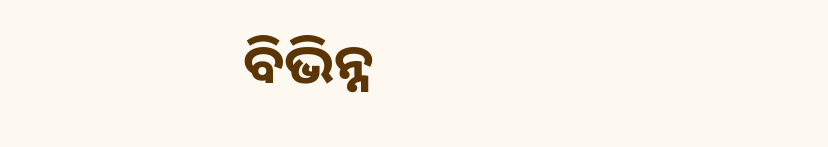ବିଭିନ୍ନ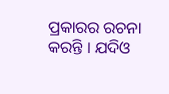ପ୍ରକାରର ରଚନା କରନ୍ତି । ଯଦିଓ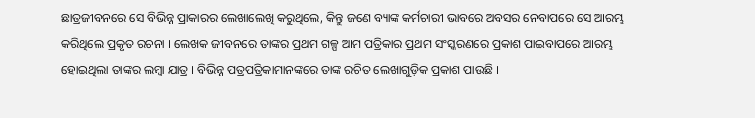ଛାତ୍ରଜୀବନରେ ସେ ବିଭିନ୍ନ ପ୍ରାକାରର ଲେଖାଲେଖି କରୁଥିଲେ, କିନ୍ତୁ ଜଣେ ବ୍ୟାଙ୍କ କର୍ମଚାରୀ ଭାବରେ ଅବସର ନେବାପରେ ସେ ଆରମ୍ଭ କରିଥିଲେ ପ୍ରକୃତ ରଚନା । ଲେଖକ ଜୀବନରେ ତାଙ୍କର ପ୍ରଥମ ଗଳ୍ପ ଆମ ପତ୍ରିକାର ପ୍ରଥମ ସଂସ୍କରଣରେ ପ୍ରକାଶ ପାଇବାପରେ ଆରମ୍ଭ ହୋଇଥିଲା ତାଙ୍କର ଲମ୍ବା ଯାତ୍ର । ବିଭିନ୍ନ ପତ୍ରପତ୍ରିକାମାନଙ୍କରେ ତାଙ୍କ ରଚିତ ଲେଖାଗୁଡ଼ିକ ପ୍ରକାଶ ପାଉଛି ।